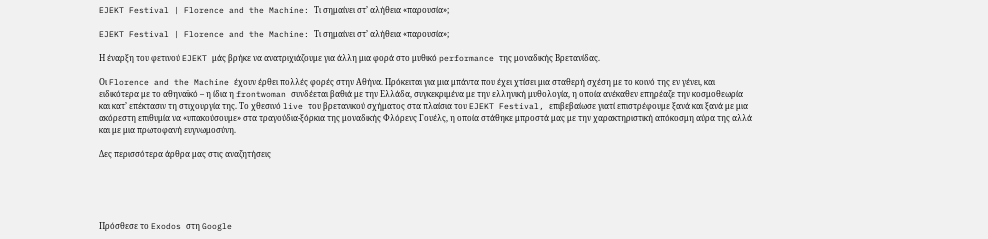EJEKT Festival | Florence and the Machine: Τι σημαίνει στ’ αλήθεια «παρουσία»;

EJEKT Festival | Florence and the Machine: Τι σημαίνει στ’ αλήθεια «παρουσία»;

Η έναρξη του φετινού EJEKT μάς βρήκε να ανατριχιάζουμε για άλλη μια φορά στο μυθικό performance της μοναδικής Βρετανίδας.

Οι Florence and the Machine έχουν έρθει πολλές φορές στην Αθήνα. Πρόκειται για μια μπάντα που έχει χτίσει μια σταθερή σχέση με το κοινό της εν γένει, και ειδικότερα με το αθηναϊκό – η ίδια η frontwoman συνδέεται βαθιά με την Ελλάδα, συγκεκριμένα με την ελληνική μυθολογία, η οποία ανέκαθεν επηρέαζε την κοσμοθεωρία και κατ’ επέκτασιν τη στιχουργία της. Το χθεσινό live του βρετανικού σχήματος στα πλαίσια του EJEKT Festival, επιβεβαίωσε γιατί επιστρέφουμε ξανά και ξανά με μια ακόρεστη επιθυμία να «υπακούσουμε» στα τραγούδια-ξόρκια της μοναδικής Φλόρενς Γουέλς, η οποία στάθηκε μπροστά μας με την χαρακτηριστική απόκοσμη αύρα της αλλά και με μια πρωτοφανή ευγνωμοσύνη.

Δες περισσότερα άρθρα μας στις αναζητήσεις





Πρόσθεσε το Exodos στη Google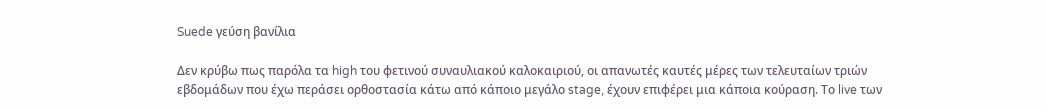Suede γεύση βανίλια

Δεν κρύβω πως παρόλα τα high του φετινού συναυλιακού καλοκαιριού, οι απανωτές καυτές μέρες των τελευταίων τριών εβδομάδων που έχω περάσει ορθοστασία κάτω από κάποιο μεγάλο stage, έχουν επιφέρει μια κάποια κούραση. Το live των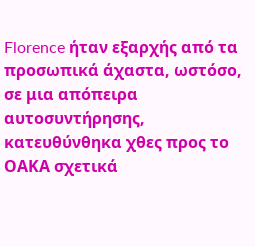Florence ήταν εξαρχής από τα προσωπικά άχαστα, ωστόσο, σε μια απόπειρα αυτοσυντήρησης, κατευθύνθηκα χθες προς το ΟΑΚΑ σχετικά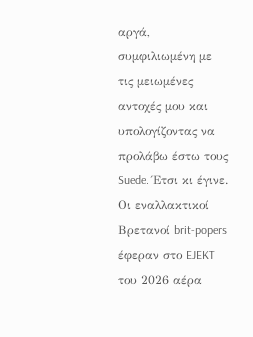αργά, συμφιλιωμένη με τις μειωμένες αντοχές μου και υπολογίζοντας να προλάβω έστω τους Suede. Έτσι κι έγινε. Οι εναλλακτικοί Βρετανοί brit-popers έφεραν στο EJEKT του 2026 αέρα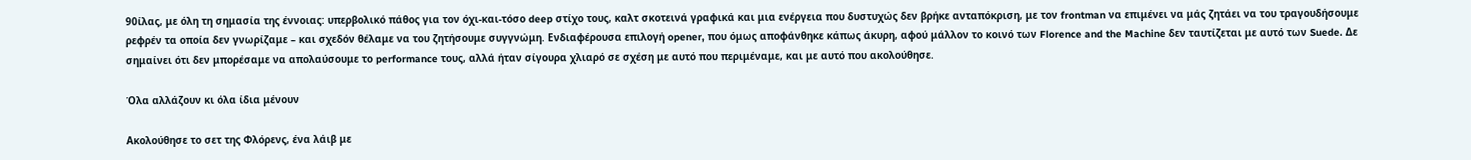90ίλας, με όλη τη σημασία της έννοιας: υπερβολικό πάθος για τον όχι-και-τόσο deep στίχο τους, καλτ σκοτεινά γραφικά και μια ενέργεια που δυστυχώς δεν βρήκε ανταπόκριση, με τον frontman να επιμένει να μάς ζητάει να του τραγουδήσουμε ρεφρέν τα οποία δεν γνωρίζαμε – και σχεδόν θέλαμε να του ζητήσουμε συγγνώμη. Ενδιαφέρουσα επιλογή opener, που όμως αποφάνθηκε κάπως άκυρη, αφού μάλλον το κοινό των Florence and the Machine δεν ταυτίζεται με αυτό των Suede. Δε σημαίνει ότι δεν μπορέσαμε να απολαύσουμε το performance τους, αλλά ήταν σίγουρα χλιαρό σε σχέση με αυτό που περιμέναμε, και με αυτό που ακολούθησε.

Όλα αλλάζουν κι όλα ίδια μένουν

Ακολούθησε το σετ της Φλόρενς, ένα λάιβ με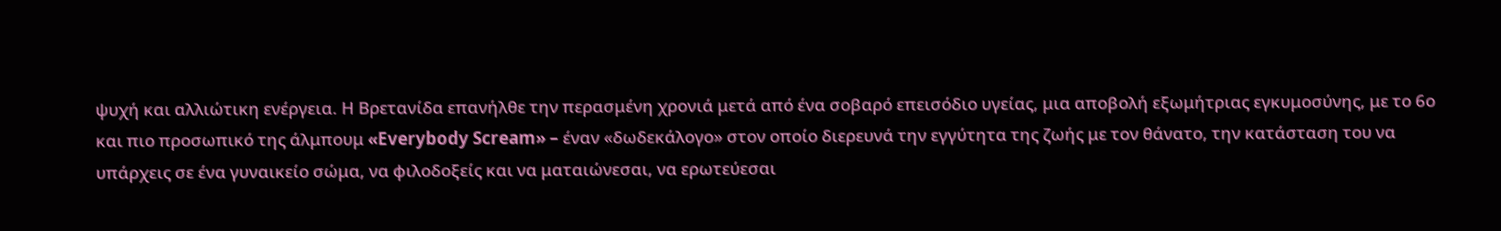ψυχή και αλλιώτικη ενέργεια. Η Βρετανίδα επανήλθε την περασμένη χρονιά μετά από ένα σοβαρό επεισόδιο υγείας, μια αποβολή εξωμήτριας εγκυμοσύνης, με το 6ο και πιο προσωπικό της άλμπουμ «Everybody Scream» – έναν «δωδεκάλογο» στον οποίο διερευνά την εγγύτητα της ζωής με τον θάνατο, την κατάσταση του να υπάρχεις σε ένα γυναικείο σώμα, να φιλοδοξείς και να ματαιώνεσαι, να ερωτεύεσαι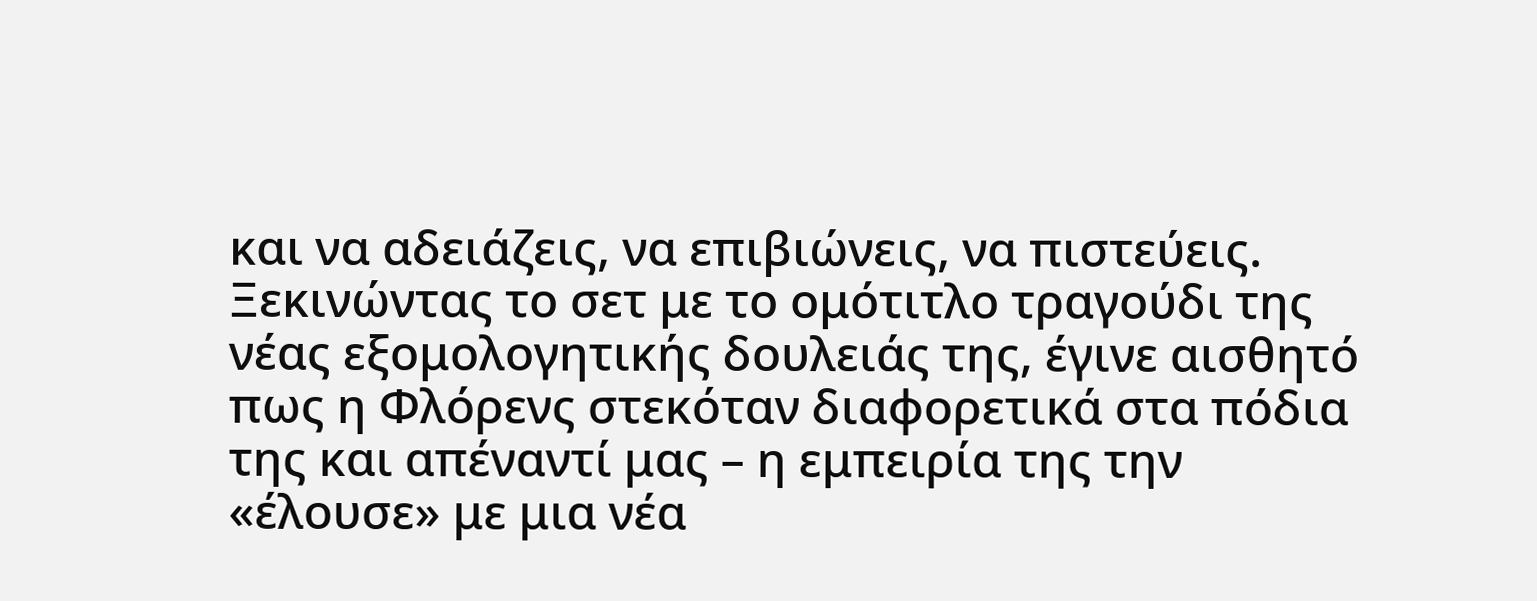και να αδειάζεις, να επιβιώνεις, να πιστεύεις. Ξεκινώντας το σετ με το ομότιτλο τραγούδι της νέας εξομολογητικής δουλειάς της, έγινε αισθητό πως η Φλόρενς στεκόταν διαφορετικά στα πόδια της και απέναντί μας – η εμπειρία της την «έλουσε» με μια νέα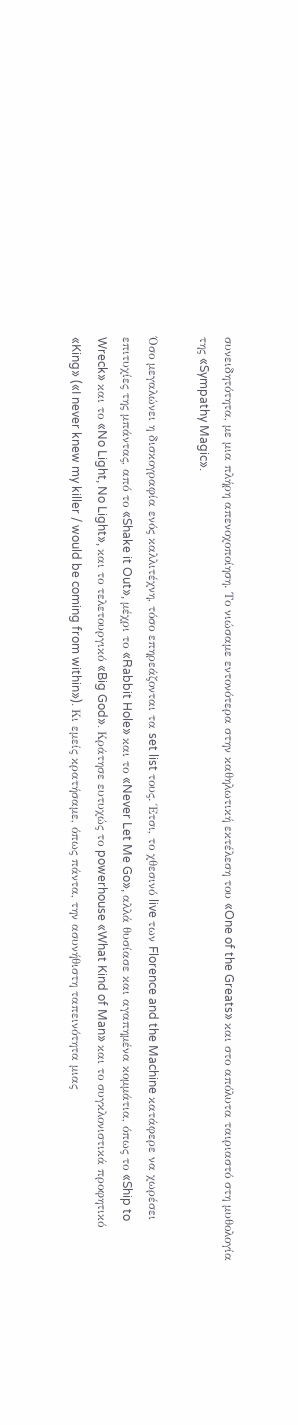συνειδητότητα, με μια πλήρη απενοχοποίηση. Το νιώσαμε εντονότερα στην καθηλωτική εκτέλεση του «One of the Greats» και στο απόλυτα ταιριαστό στη μυθολογία της «Sympathy Magic».

Όσο μεγαλώνει η δισκογραφία ενός καλλιτέχνη, τόσο επηρεάζονται τα set list τους. Έτσι, το χθεσινό live των Florence and the Machine κατάφερε να χωρέσει επιτυχίες της μπάντας, από το «Shake it Out», μέχρι το «Rabbit Hole» και το «Never Let Me Go», αλλά θυσίασε και αγαπημένα κομμάτια, όπως το «Ship to Wreck» και το «No Light, No Light», και το τελετουργικό «Big God». Κράτησε ευτυχώς το powerhouse «What Kind of Man» και το συγκλονιστικά προφητικό «King» («I never knew my killer / would be coming from within»). Κι εμείς κρατήσαμε, όπως πάντα, την ασυνήθιστη ταπεινότητα μιας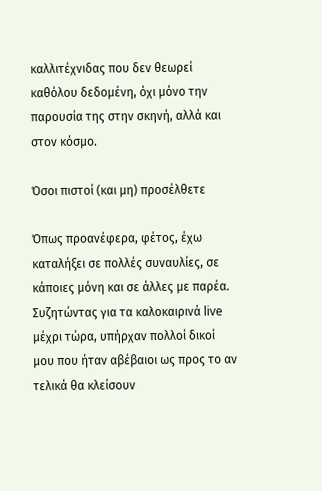καλλιτέχνιδας που δεν θεωρεί καθόλου δεδομένη, όχι μόνο την παρουσία της στην σκηνή, αλλά και στον κόσμο.

Όσοι πιστοί (και μη) προσέλθετε

Όπως προανέφερα, φέτος, έχω καταλήξει σε πολλές συναυλίες, σε κάποιες μόνη και σε άλλες με παρέα. Συζητώντας για τα καλοκαιρινά live μέχρι τώρα, υπήρχαν πολλοί δικοί μου που ήταν αβέβαιοι ως προς το αν τελικά θα κλείσουν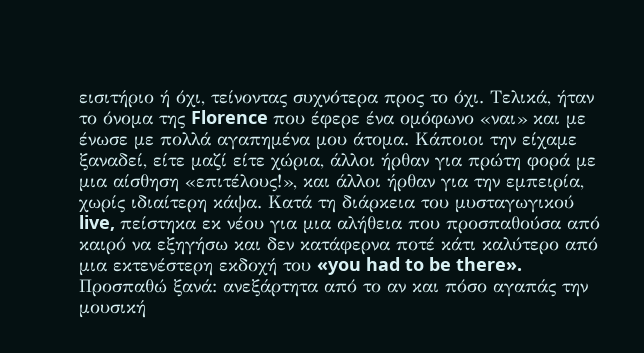εισιτήριο ή όχι, τείνοντας συχνότερα προς το όχι. Τελικά, ήταν το όνομα της Florence που έφερε ένα ομόφωνο «ναι» και με ένωσε με πολλά αγαπημένα μου άτομα. Κάποιοι την είχαμε ξαναδεί, είτε μαζί είτε χώρια, άλλοι ήρθαν για πρώτη φορά με μια αίσθηση «επιτέλους!», και άλλοι ήρθαν για την εμπειρία, χωρίς ιδιαίτερη κάψα. Κατά τη διάρκεια του μυσταγωγικού live, πείστηκα εκ νέου για μια αλήθεια που προσπαθούσα από καιρό να εξηγήσω και δεν κατάφερνα ποτέ κάτι καλύτερο από μια εκτενέστερη εκδοχή του «you had to be there». Προσπαθώ ξανά: ανεξάρτητα από το αν και πόσο αγαπάς την μουσική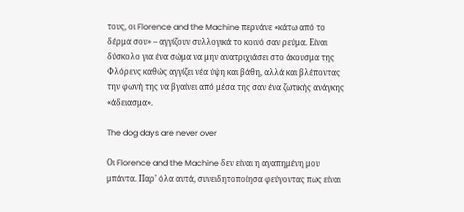τους, οι Florence and the Machine περνάνε «κάτω από το δέρμα σου» – αγγίζουν συλλογικά το κοινό σαν ρεύμα. Είναι δύσκολο για ένα σώμα να μην ανατριχιάσει στο άκουσμα της Φλόρενς καθώς αγγίζει νέα ύψη και βάθη, αλλά και βλέποντας την φωνή της να βγαίνει από μέσα της σαν ένα ζωτικής ανάγκης «άδειασμα».

The dog days are never over

Οι Florence and the Machine δεν είναι η αγαπημένη μου μπάντα. Παρ’ όλα αυτά, συνειδητοποίησα φεύγοντας πως είναι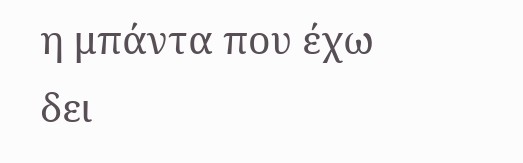η μπάντα που έχω δει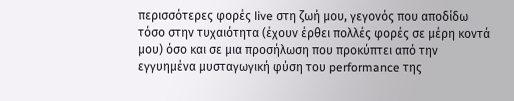περισσότερες φορές live στη ζωή μου, γεγονός που αποδίδω τόσο στην τυχαιότητα (έχουν έρθει πολλές φορές σε μέρη κοντά μου) όσο και σε μια προσήλωση που προκύπτει από την εγγυημένα μυσταγωγική φύση του performance της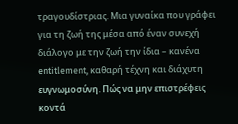τραγουδίστριας. Μια γυναίκα που γράφει για τη ζωή της μέσα από έναν συνεχή διάλογο με την ζωή την ίδια – κανένα entitlement, καθαρή τέχνη και διάχυτη ευγνωμοσύνη. Πώς να μην επιστρέφεις κοντά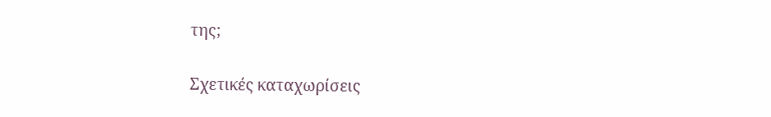της;

Σχετικές καταχωρίσεις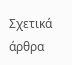Σχετικά άρθρα